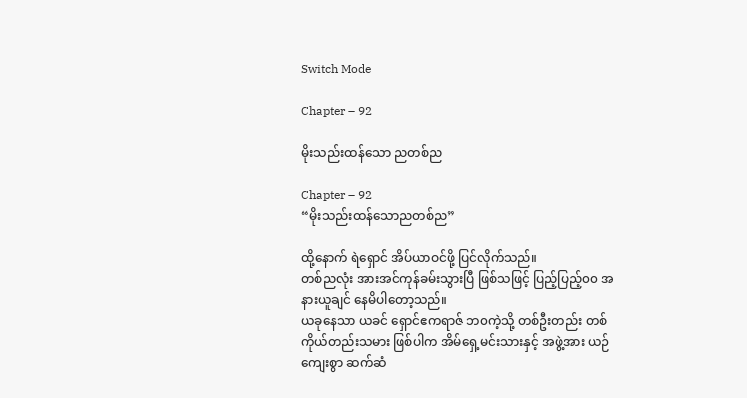Switch Mode

Chapter – 92

မိုးသည်းထန်သော ညတစ်ည

Chapter – 92
“မိုးသည်းထန်သောညတစ်ည”

ထို့နောက် ရဲရှောင် အိပ်ယာဝင်ဖို့ ပြင်လိုက်သည်။
တစ်ညလုံး အားအင်ကုန်ခမ်းသွားပြီ ဖြစ်သဖြင့် ပြည့်ပြည့်၀၀ အနားယူချင် နေမိပါတော့သည်။
ယခုနေသာ ယခင် ရှောင်ဧကရာဇ် ဘ၀ကဲ့သို့ တစ်ဦးတည်း တစ်ကိုယ်တည်းသမား ဖြစ်ပါက အိမ်ရှေ့မင်းသားနှင့် အဖွဲ့အား ယဉ်ကျေးစွာ ဆက်ဆံ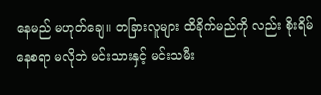နေမည် မဟုတ်ချေ။ တခြားလူများ ထိခိုက်မည်ကို လည်း စိုးရိမ်နေစရာ မလိုဘဲ မင်းသားနှင့် မင်းသမီး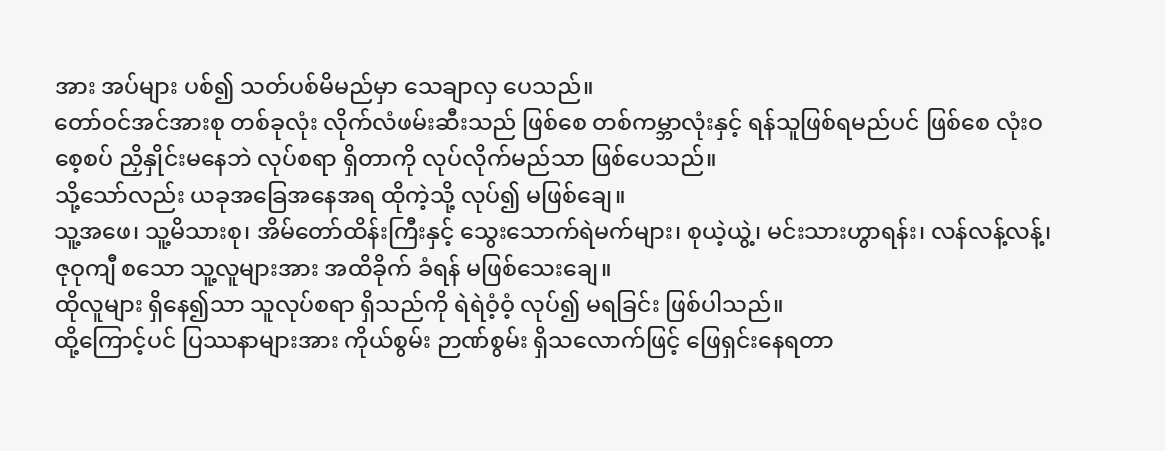အား အပ်များ ပစ်၍ သတ်ပစ်မိမည်မှာ သေချာလှ ပေသည်။
တော်ဝင်အင်အားစု တစ်ခုလုံး လိုက်လံဖမ်းဆီးသည် ဖြစ်စေ တစ်ကမ္ဘာလုံးနှင့် ရန်သူဖြစ်ရမည်ပင် ဖြစ်စေ လုံးဝ စေ့စပ် ညှိနှိုင်းမနေဘဲ လုပ်စရာ ရှိတာကို လုပ်လိုက်မည်သာ ဖြစ်ပေသည်။
သို့သော်လည်း ယခုအခြေအနေအရ ထိုကဲ့သို့ လုပ်၍ မဖြစ်ချေ။
သူ့အဖေ၊ သူ့မိသားစု၊ အိမ်တော်ထိန်းကြီးနှင့် သွေးသောက်ရဲမက်များ၊ စုယဲ့ယွဲ့၊ မင်းသားဟွာရန်း၊ လန်လန့်လန့်၊ ဇုဝုကျီ စသော သူ့လူများအား အထိခိုက် ခံရန် မဖြစ်သေးချေ။
ထိုလူများ ရှိနေ၍သာ သူလုပ်စရာ ရှိသည်ကို ရဲရဲဝံ့ဝံ့ လုပ်၍ မရခြင်း ဖြစ်ပါသည်။
ထို့ကြောင့်ပင် ပြဿနာများအား ကိုယ်စွမ်း ဉာဏ်စွမ်း ရှိသလောက်ဖြင့် ဖြေရှင်းနေရတာ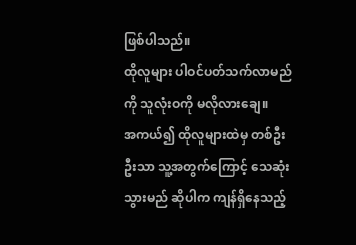ဖြစ်ပါသည်။
ထိုလူများ ပါဝင်ပတ်သက်လာမည်ကို သူလုံးဝကို မလိုလားချေ။
အကယ်၍ ထိုလူများထဲမှ တစ်ဦးဦးသာ သူ့အတွက်ကြောင့် သေဆုံးသွားမည် ဆိုပါက ကျန်ရှိနေသည့်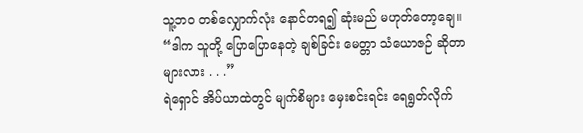သူ့ဘ၀ တစ်လျှောက်လုံး နောင်တရ၍ ဆုံးမည် မဟုတ်တော့ချေ။
“ဒါက သူတို့ ပြောပြောနေတဲ့ ချစ်ခြင်း မေတ္တာ သံယောဇဉ် ဆိုတာများလား . . .”
ရဲရှောင် အိပ်ယာထဲတွင် မျက်စိများ မှေးစင်းရင်း ရေရွတ်လိုက်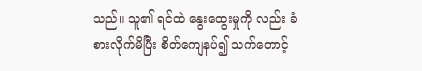သည်။ သူ၏ ရင်ထဲ နွေးထွေးမှုကို လည်း ခံစားလိုက်မိပြီး စိတ်ကျေနပ်၍ သက်တောင့်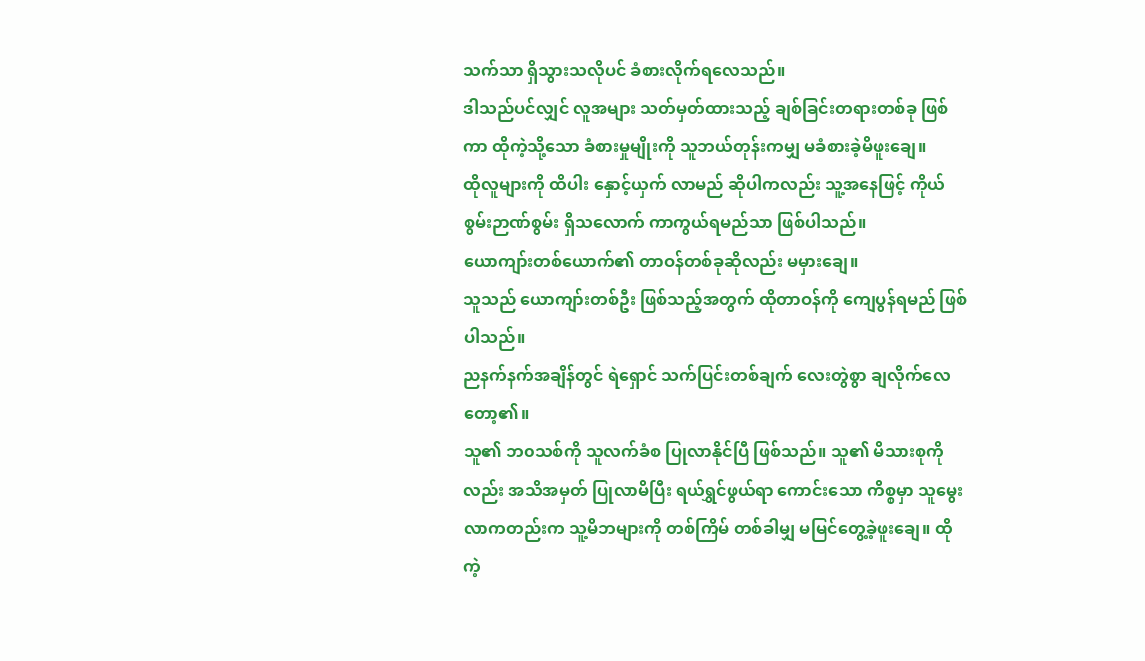သက်သာ ရှိသွားသလိုပင် ခံစားလိုက်ရလေသည်။
ဒါသည်ပင်လျှင် လူအများ သတ်မှတ်ထားသည့် ချစ်ခြင်းတရားတစ်ခု ဖြစ်ကာ ထိုကဲ့သို့သော ခံစားမှုမျိုးကို သူဘယ်တုန်းကမျှ မခံစားခဲ့မိဖူးချေ။
ထိုလူများကို ထိပါး နှောင့်ယှက် လာမည် ဆိုပါကလည်း သူ့အနေဖြင့် ကိုယ်စွမ်းဉာဏ်စွမ်း ရှိသလောက် ကာကွယ်ရမည်သာ ဖြစ်ပါသည်။
ယောကျာ်းတစ်ယောက်၏ တာဝန်တစ်ခုဆိုလည်း မမှားချေ။
သူသည် ယောကျာ်းတစ်ဦး ဖြစ်သည့်အတွက် ထိုတာဝန်ကို ကျေပွန်ရမည် ဖြစ်ပါသည်။
ညနက်နက်အချိန်တွင် ရဲရှောင် သက်ပြင်းတစ်ချက် လေးတွဲစွာ ချလိုက်လေတော့၏။
သူ၏ ဘ၀သစ်ကို သူလက်ခံစ ပြုလာနိုင်ပြီ ဖြစ်သည်။ သူ၏ မိသားစုကိုလည်း အသိအမှတ် ပြုလာမိပြီး ရယ်ရွှင်ဖွယ်ရာ ကောင်းသော ကိစ္စမှာ သူမွေးလာကတည်းက သူ့မိဘများကို တစ်ကြိမ် တစ်ခါမျှ မမြင်တွေ့ခဲ့ဖူးချေ။ ထိုကဲ့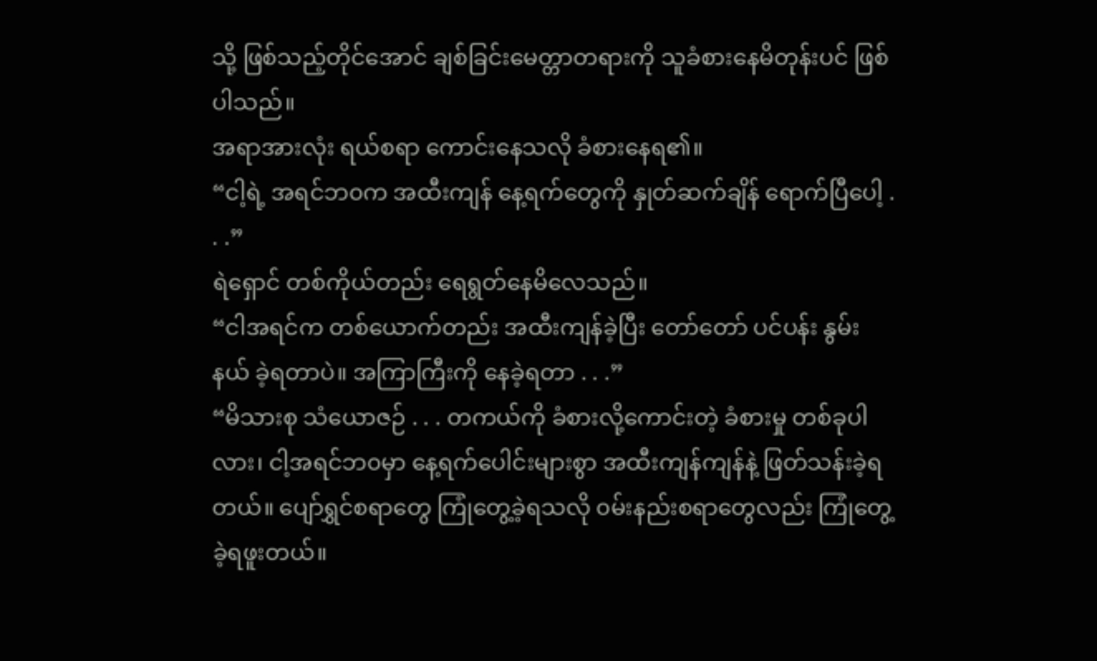သို့ ဖြစ်သည့်တိုင်အောင် ချစ်ခြင်းမေတ္တာတရားကို သူခံစားနေမိတုန်းပင် ဖြစ်ပါသည်။
အရာအားလုံး ရယ်စရာ ကောင်းနေသလို ခံစားနေရ၏။
“ငါ့ရဲ့ အရင်ဘ၀က အထီးကျန် နေ့ရက်တွေကို နှုတ်ဆက်ချိန် ရောက်ပြီပေါ့ . . .”
ရဲရှောင် တစ်ကိုယ်တည်း ရေရွတ်နေမိလေသည်။
“ငါအရင်က တစ်ယောက်တည်း အထီးကျန်ခဲ့ပြီး တော်တော် ပင်ပန်း နွမ်းနယ် ခဲ့ရတာပဲ။ အကြာကြီးကို နေခဲ့ရတာ . . .”
“မိသားစု သံယောဇဉ် . . . တကယ်ကို ခံစားလို့ကောင်းတဲ့ ခံစားမှု တစ်ခုပါလား၊ ငါ့အရင်ဘ၀မှာ နေ့ရက်ပေါင်းများစွာ အထီးကျန်ကျန်နဲ့ ဖြတ်သန်းခဲ့ရတယ်။ ပျော်ရွှင်စရာတွေ ကြုံတွေ့ခဲ့ရသလို ၀မ်းနည်းစရာတွေလည်း ကြုံတွေ့ခဲ့ရဖူးတယ်။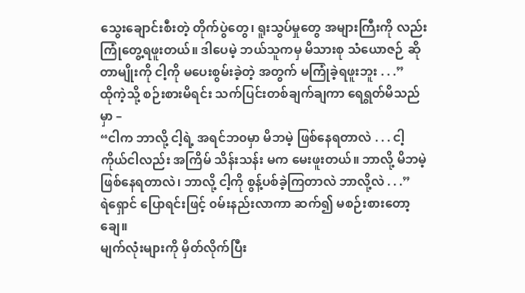သွေးချောင်းစီးတဲ့ တိုက်ပွဲတွေ၊ ရူးသွပ်မှုတွေ အများကြီးကို လည်း ကြုံတွေ့ရဖူးတယ်။ ဒါပေမဲ့ ဘယ်သူကမှ မိသားစု သံယောဇဉ် ဆိုတာမျိုးကို ငါ့ကို မပေးစွမ်းခဲ့တဲ့ အတွက် မကြုံခဲ့ရဖူးဘူး . . .”
ထိုကဲ့သို့ စဉ်းစားမိရင်း သက်ပြင်းတစ်ချက်ချကာ ရေရွတ်မိသည်မှာ –
“ငါက ဘာလို့ ငါ့ရဲ့ အရင်ဘ၀မှာ မိဘမဲ့ ဖြစ်နေရတာလဲ . . . ငါ့ကိုယ်ငါလည်း အကြိမ် သိန်းသန်း မက မေးဖူးတယ်။ ဘာလို့ မိဘမဲ့ ဖြစ်နေရတာလဲ၊ ဘာလို့ ငါ့ကို စွန့်ပစ်ခဲ့ကြတာလဲ ဘာလို့လဲ . . .”
ရဲရှောင် ပြောရင်းဖြင့် ၀မ်းနည်းလာကာ ဆက်၍ မစဉ်းစားတော့ချေ။
မျက်လုံးများကို မှိတ်လိုက်ပြီး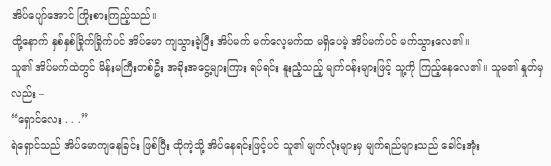အိပ်ပျော်အောင် ကြိုးစားကြည့်သည်။
ထို့နောက် နှစ်နှစ်ခြိုက်ခြိုက်ပင် အိပ်မော ကျသွားခဲ့ပြီး အိပ်မက် မက်လေ့မက်ထ မရှိပေမဲ့ အိပ်မက်ပင် မက်သွားလေ၏။
သူ၏ အိပ်မက်ထဲတွင် မိန်းမကြီးတစ်ဦး အခိုးအငွေ့များကြား ရပ်ရင်း နူးညံ့သည့် မျက်ဝန်းများဖြင့် သူ့ကို ကြည့်နေလေ၏။ သူမ၏ နှုတ်မှလည်း –
“ရှောင်လေး . . .”
ရဲရှောင်သည် အိပ်မောကျနေခြင်း ဖြစ်ပြီး ထိုကဲ့သို့ အိပ်နေရင်းဖြင့်ပင် သူ၏ မျက်လုံးများမှ မျက်ရည်များသည် ခေါင်းအုံး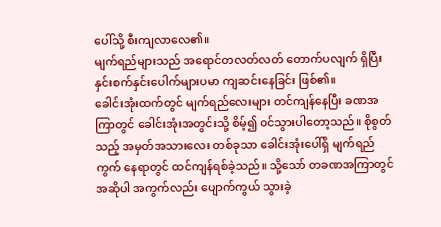ပေါ်သို့ စီးကျလာလေ၏။
မျက်ရည်များသည် အရောင်တလတ်လတ် တောက်ပလျက် ရှိပြီး နှင်းစက်နှင်းပေါက်များပမာ ကျဆင်းနေခြင်း ဖြစ်၏။
ခေါင်းအုံးထက်တွင် မျက်ရည်လေးများ တင်ကျန်နေပြီး ခဏအကြာတွင် ခေါင်းအုံးအတွင်းသို့ စိမ့်၍ ၀င်သွားပါတော့သည်။ စိုစွတ်သည့် အမှတ်အသားလေး တစ်ခုသာ ခေါင်းအုံးပေါ်ရှိ မျက်ရည်ကွက် နေရာတွင် ထင်ကျန်ရစ်ခဲ့သည်။ သို့သော် တခဏအကြာတွင် အဆိုပါ အကွက်လည်း ပျောက်ကွယ် သွားခဲ့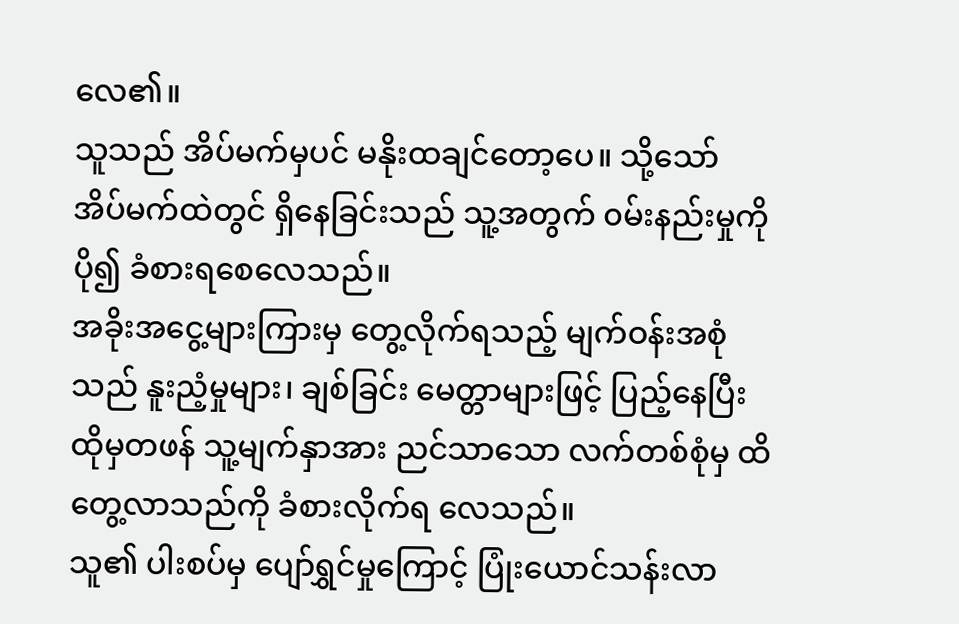လေ၏။
သူသည် အိပ်မက်မှပင် မနိုးထချင်တော့ပေ။ သို့သော် အိပ်မက်ထဲတွင် ရှိနေခြင်းသည် သူ့အတွက် ၀မ်းနည်းမှုကို ပို၍ ခံစားရစေလေသည်။
အခိုးအငွေ့များကြားမှ တွေ့လိုက်ရသည့် မျက်ဝန်းအစုံသည် နူးညံ့မှုများ၊ ချစ်ခြင်း မေတ္တာများဖြင့် ပြည့်နေပြီး ထိုမှတဖန် သူ့မျက်နှာအား ညင်သာသော လက်တစ်စုံမှ ထိတွေ့လာသည်ကို ခံစားလိုက်ရ လေသည်။
သူ၏ ပါးစပ်မှ ပျော်ရွှင်မှုကြောင့် ပြုံးယောင်သန်းလာ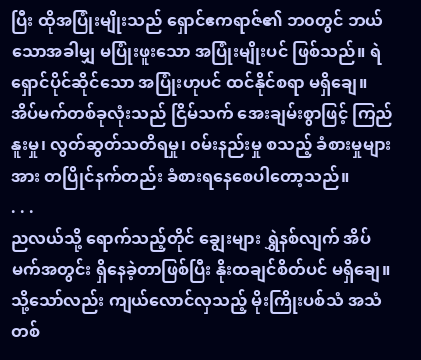ပြီး ထိုအပြုံးမျိုးသည် ရှောင်ဧကရာဇ်၏ ဘ၀တွင် ဘယ်သောအခါမျှ မပြုံးဖူးသော အပြုံးမျိုးပင် ဖြစ်သည်။ ရဲရှောင်ပိုင်ဆိုင်သော အပြုံးဟုပင် ထင်နိုင်စရာ မရှိချေ။
အိပ်မက်တစ်ခုလုံးသည် ငြိမ်သက် အေးချမ်းစွာဖြင့် ကြည်နူးမှု၊ လွတ်ဆွတ်သတိရမှု၊ ၀မ်းနည်းမှု စသည့် ခံစားမှုများအား တပြိုင်နက်တည်း ခံစားရနေစေပါတော့သည်။
. . .
ညလယ်သို့ ရောက်သည့်တိုင် ချွေးများ ရွှဲနစ်လျက် အိပ်မက်အတွင်း ရှိနေခဲ့တာဖြစ်ပြီး နိုးထချင်စိတ်ပင် မရှိချေ။ သို့သော်လည်း ကျယ်လောင်လှသည့် မိုးကြိုးပစ်သံ အသံတစ်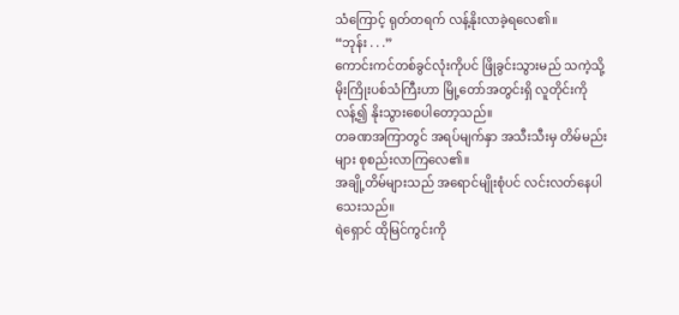သံကြောင့် ရုတ်တရက် လန့်နိုးလာခဲ့ရလေ၏။
“ဘုန်း . . .”
ကောင်းကင်တစ်ခွင်လုံးကိုပင် ဖြိုခွင်းသွားမည် သကဲ့သို့ မိုးကြိုးပစ်သံကြီးဟာ မြို့တော်အတွင်းရှိ လူတိုင်းကို လန့်၍ နိုးသွားစေပါတော့သည်။
တခဏအကြာတွင် အရပ်မျက်နှာ အသီးသီးမှ တိမ်မည်းများ စုစည်းလာကြလေ၏။
အချို့တိမ်များသည် အရောင်မျိုးစုံပင် လင်းလတ်နေပါသေးသည်။
ရဲရှောင် ထိုမြင်ကွင်းကို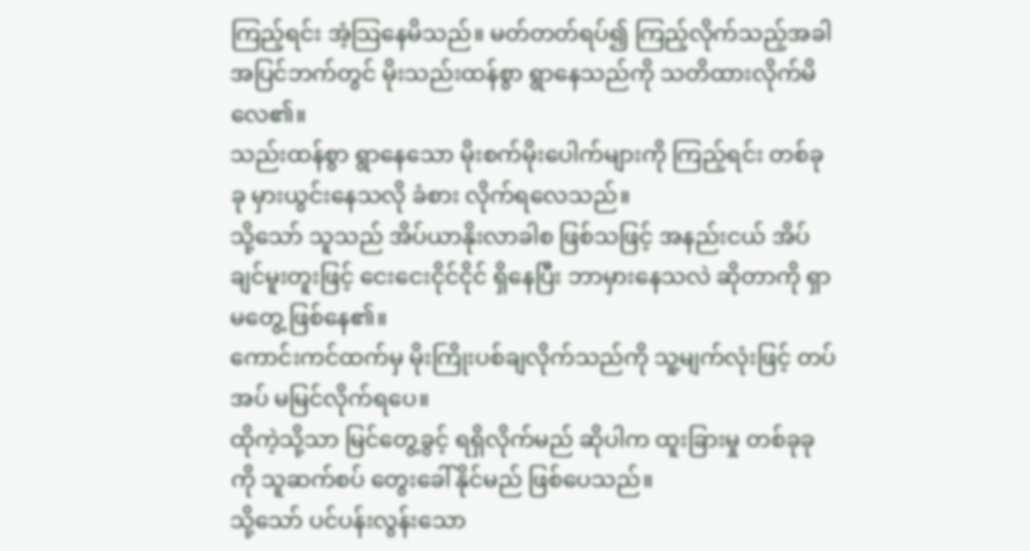ကြည့်ရင်း အံ့သြနေမိသည်။ မတ်တတ်ရပ်၍ ကြည့်လိုက်သည့်အခါ အပြင်ဘက်တွင် မိုးသည်းထန်စွာ ရွာနေသည်ကို သတိထားလိုက်မိလေ၏။
သည်းထန်စွာ ရွာနေသော မိုးစက်မိုးပေါက်များကို ကြည့်ရင်း တစ်ခုခု မှားယွင်းနေသလို ခံစား လိုက်ရလေသည်။
သို့သော် သူသည် အိပ်ယာနိုးလာခါစ ဖြစ်သဖြင့် အနည်းငယ် အိပ်ချင်မူးတူးဖြင့် ငေးငေးငိုင်ငိုင် ရှိနေပြီး ဘာမှားနေသလဲ ဆိုတာကို ရှာမတွေ့ ဖြစ်နေ၏။
ကောင်းကင်ထက်မှ မိုးကြိုးပစ်ချလိုက်သည်ကို သူ့မျက်လုံးဖြင့် တပ်အပ် မမြင်လိုက်ရပေ။
ထိုကဲ့သို့သာ မြင်တွေ့ခွင့် ရရှိလိုက်မည် ဆိုပါက ထူးခြားမှု တစ်ခုခုကို သူဆက်စပ် တွေးခေါ်နိုင်မည် ဖြစ်ပေသည်။
သို့သော် ပင်ပန်းလွန်းသော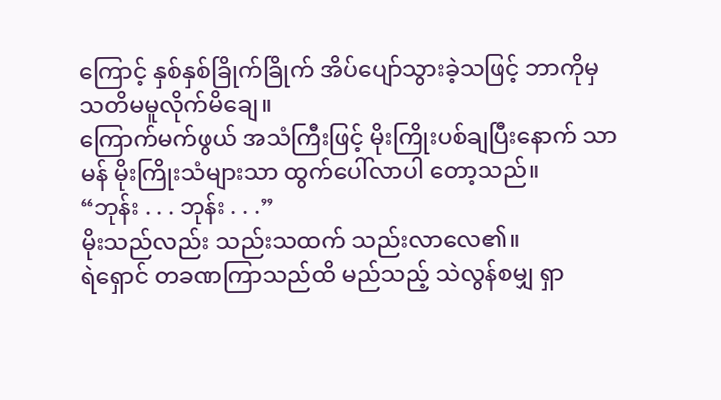ကြောင့် နှစ်နှစ်ခြိုက်ခြိုက် အိပ်ပျော်သွားခဲ့သဖြင့် ဘာကိုမှ သတိမမူလိုက်မိချေ။
ကြောက်မက်ဖွယ် အသံကြီးဖြင့် မိုးကြိုးပစ်ချပြီးနောက် သာမန် မိုးကြိုးသံများသာ ထွက်ပေါ်လာပါ တော့သည်။
“ဘုန်း . . . ဘုန်း . . .”
မိုးသည်လည်း သည်းသထက် သည်းလာလေ၏။
ရဲရှောင် တခဏကြာသည်ထိ မည်သည့် သဲလွန်စမျှ ရှာ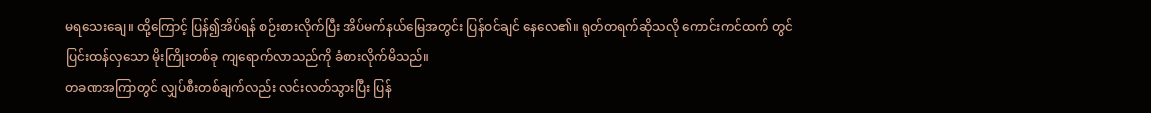မရသေးချေ။ ထို့ကြောင့် ပြန်၍အိပ်ရန် စဉ်းစားလိုက်ပြီး အိပ်မက်နယ်မြေအတွင်း ပြန်ဝင်ချင် နေလေ၏။ ရုတ်တရက်ဆိုသလို ကောင်းကင်ထက် တွင် ပြင်းထန်လှသော မိုးကြိုးတစ်ခု ကျရောက်လာသည်ကို ခံစားလိုက်မိသည်။
တခဏအကြာတွင် လျှပ်စီးတစ်ချက်လည်း လင်းလတ်သွားပြီး ပြန်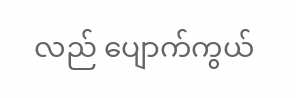လည် ပျောက်ကွယ်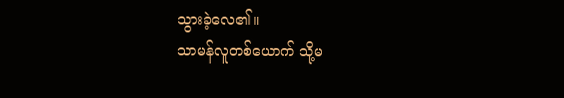သွားခဲ့လေ၏။
သာမန်လူတစ်ယောက် သို့မ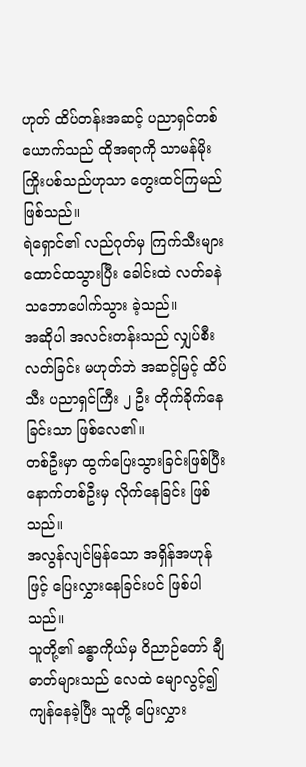ဟုတ် ထိပ်တန်းအဆင့် ပညာရှင်တစ်ယောက်သည် ထိုအရာကို သာမန်မိုးကြိုးပစ်သည်ဟုသာ တွေးထင်ကြမည် ဖြစ်သည်။
ရဲရှောင်၏ လည်ဂုတ်မှ ကြက်သီးများ ထောင်ထသွားပြီး ခေါင်းထဲ လတ်ခနဲ သဘောပေါက်သွား ခဲ့သည်။
အဆိုပါ အလင်းတန်းသည် လျှပ်စီးလတ်ခြင်း မဟုတ်ဘဲ အဆင့်မြင့် ထိပ်သီး ပညာရှင်ကြီး ၂ ဦး တိုက်ခိုက်နေခြင်းသာ ဖြစ်လေ၏။
တစ်ဦးမှာ ထွက်ပြေးသွားခြင်းဖြစ်ပြီး နောက်တစ်ဦးမှ လိုက်နေခြင်း ဖြစ်သည်။
အလွန်လျင်မြန်သော အရှိန်အဟုန်ဖြင့် ပြေးလွှားနေခြင်းပင် ဖြစ်ပါသည်။
သူတို့၏ ခန္ဓာကိုယ်မှ ဝိညာဉ်တော် ချီဓာတ်များသည် လေထဲ မျောလွင့်၍ ကျန်နေခဲ့ပြီး သူတို့ ပြေးလွှား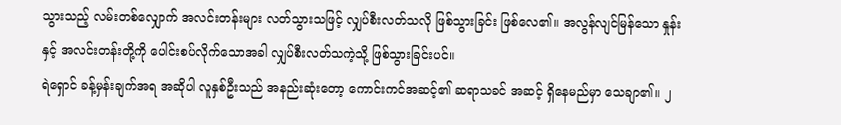သွားသည့် လမ်းတစ်လျှောက် အလင်းတန်းများ လတ်သွားသဖြင့် လျှပ်စီးလတ်သလို ဖြစ်သွားခြင်း ဖြစ်လေ၏။ အလွန်လျင်မြန်သော နှုန်းနှင့် အလင်းတန်းတို့ကို ပေါင်းစပ်လိုက်သောအခါ လျှပ်စီးလတ်သကဲ့သို့ ဖြစ်သွားခြင်းပင်။
ရဲရှောင် ခန့်မှန်းချက်အရ အဆိုပါ လူနှစ်ဦးသည် အနည်းဆုံးတော့ ကောင်းကင်အဆင့်၏ ဆရာသခင် အဆင့် ရှိနေမည်မှာ သေချာ၏။ ၂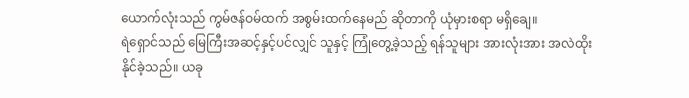ယောက်လုံးသည် ကွမ်ဇန်ဝမ်ထက် အစွမ်းထက်နေမည် ဆိုတာကို ယုံမှားစရာ မရှိချေ။
ရဲရှောင်သည် မြေကြီးအဆင့်နှင့်ပင်လျှင် သူနှင့် ကြုံတွေ့ခဲ့သည့် ရန်သူများ အားလုံးအား အလဲထိုးနိုင်ခဲ့သည်။ ယခု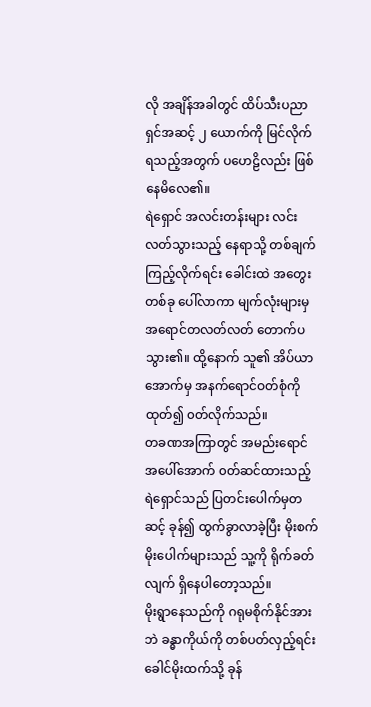လို အချိန်အခါတွင် ထိပ်သီးပညာရှင်အဆင့် ၂ ယောက်ကို မြင်လိုက်ရသည့်အတွက် ပဟေဠိလည်း ဖြစ်နေမိလေ၏။
ရဲရှောင် အလင်းတန်းများ လင်းလတ်သွားသည့် နေရာသို့ တစ်ချက် ကြည့်လိုက်ရင်း ခေါင်းထဲ အတွေးတစ်ခု ပေါ်လာကာ မျက်လုံးများမှ အရောင်တလတ်လတ် တောက်ပသွား၏။ ထို့နောက် သူ၏ အိပ်ယာအောက်မှ အနက်ရောင်ဝတ်စုံကို ထုတ်၍ ၀တ်လိုက်သည်။
တခဏအကြာတွင် အမည်းရောင် အပေါ်အောက် ၀တ်ဆင်ထားသည့် ရဲရှောင်သည် ပြတင်းပေါက်မှတဆင့် ခုန်၍ ထွက်ခွာလာခဲ့ပြီး မိုးစက်မိုးပေါက်များသည် သူ့ကို ရိုက်ခတ်လျက် ရှိနေပါတော့သည်။
မိုးရွာနေသည်ကို ဂရုမစိုက်နိုင်အားဘဲ ခန္ဓာကိုယ်ကို တစ်ပတ်လှည့်ရင်း ခေါင်မိုးထက်သို့ ခုန်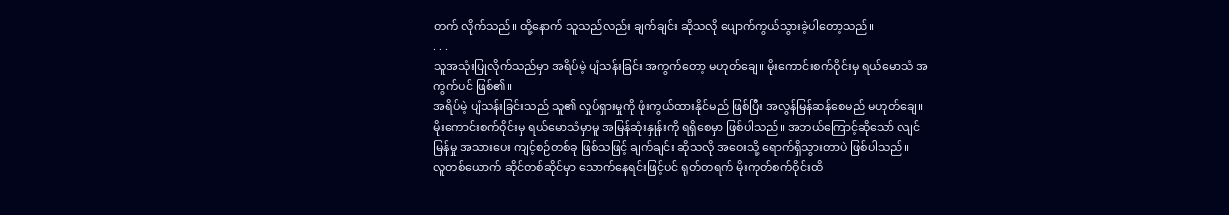တက် လိုက်သည်။ ထို့နောက် သူသည်လည်း ချက်ချင်း ဆိုသလို ပျောက်ကွယ်သွားခဲ့ပါတော့သည်။
. . .
သူအသုံးပြုလိုက်သည်မှာ အရိပ်မဲ့ ပျံသန်းခြင်း အကွက်တော့ မဟုတ်ချေ။ မိုးကောင်းစက်ဝိုင်းမှ ရယ်မောသံ အကွက်ပင် ဖြစ်၏။
အရိပ်မဲ့ ပျံသန်းခြင်းသည် သူ၏ လှုပ်ရှားမှုကို ဖုံးကွယ်ထားနိုင်မည် ဖြစ်ပြီး အလွန်မြန်ဆန်စေမည် မဟုတ်ချေ။ မိုးကောင်းစက်ဝိုင်းမှ ရယ်မောသံမှာမူ အမြန်ဆုံးနှုန်းကို ရရှိစေမှာ ဖြစ်ပါသည်။ အဘယ်ကြောင့်ဆိုသော် လျင်မြန်မှု အသားပေး ကျင့်စဉ်တစ်ခု ဖြစ်သဖြင့် ချက်ချင်း ဆိုသလို အဝေးသို့ ရောက်ရှိသွားတာပဲ ဖြစ်ပါသည်။
လူတစ်ယောက် ဆိုင်တစ်ဆိုင်မှာ သောက်နေရင်းဖြင့်ပင် ရုတ်တရက် မိုးကုတ်စက်ဝိုင်းထိ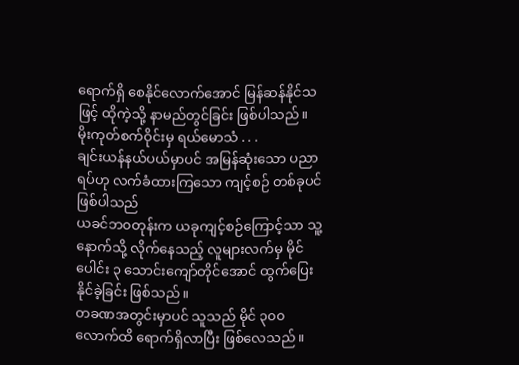ရောက်ရှိ စေနိုင်လောက်အောင် မြန်ဆန်နိုင်သဖြင့် ထိုကဲ့သို့ နာမည်တွင်ခြင်း ဖြစ်ပါသည်။
မိုးကုတ်စက်ဝိုင်းမှ ရယ်မောသံ . . .
ချင်းယန်နယ်ပယ်မှာပင် အမြန်ဆုံးသော ပညာရပ်ဟု လက်ခံထားကြသော ကျင့်စဉ် တစ်ခုပင် ဖြစ်ပါသည်
ယခင်ဘ၀တုန်းက ယခုကျင့်စဉ်ကြောင့်သာ သူ့နောက်သို့ လိုက်နေသည့် လူများလက်မှ မိုင်ပေါင်း ၃ သောင်းကျော်တိုင်အောင် ထွက်ပြေးနိုင်ခဲ့ခြင်း ဖြစ်သည်။
တခဏအတွင်းမှာပင် သူသည် မိုင် ၃၀၀ လောက်ထိ ရောက်ရှိလာပြီး ဖြစ်လေသည်။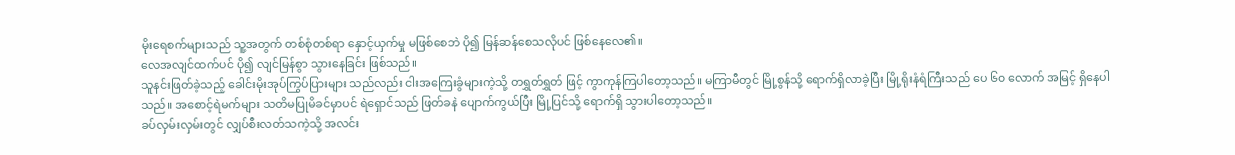မိုးရေစက်များသည် သူ့အတွက် တစ်စုံတစ်ရာ နှောင့်ယှက်မှု မဖြစ်စေဘဲ ပို၍ မြန်ဆန်စေသလိုပင် ဖြစ်နေလေ၏။
လေအလျင်ထက်ပင် ပို၍ လျင်မြန်စွာ သွားနေခြင်း ဖြစ်သည်။
သူနင်းဖြတ်ခဲ့သည့် ခေါင်းမိုးအုပ်ကြွပ်ပြားများ သည်လည်း ငါးအကြေးခွံများကဲ့သို့ တရွှတ်ရွှတ် ဖြင့် ကွာကုန်ကြပါတော့သည်။ မကြာမီတွင် မြို့စွန်သို့ ရောက်ရှိလာခဲ့ပြီး မြို့ရိုးနံရံကြီးသည် ပေ ၆၀ လောက် အမြင့် ရှိနေပါသည်။ အစောင့်ရဲမက်များ သတိမပြုမိခင်မှာပင် ရဲရှောင်သည် ဖြတ်ခနဲ ပျောက်ကွယ်ပြီး မြို့ပြင်သို့ ရောက်ရှိ သွားပါတော့သည်။
ခပ်လှမ်းလှမ်းတွင် လျှပ်စီးလတ်သကဲ့သို့ အလင်း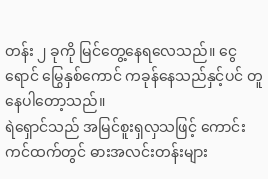တန်း ၂ ခုကို မြင်တွေ့နေရလေသည်။ ငွေရောင် မြွေနှစ်ကောင် ကခုန်နေသည်နှင့်ပင် တူနေပါတော့သည်။
ရဲရှောင်သည် အမြင်စူးရှလှသဖြင့် ကောင်းကင်ထက်တွင် ဓားအလင်းတန်းများ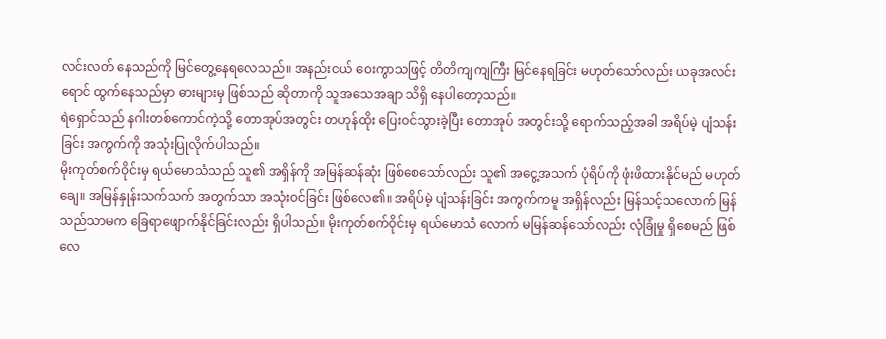လင်းလတ် နေသည်ကို မြင်တွေ့နေရလေသည်။ အနည်းငယ် ဝေးကွာသဖြင့် တိတိကျကျကြီး မြင်နေရခြင်း မဟုတ်သော်လည်း ယခုအလင်းရောင် ထွက်နေသည်မှာ ဓားများမှ ဖြစ်သည် ဆိုတာကို သူအသေအချာ သိရှိ နေပါတော့သည်။
ရဲရှောင်သည် နဂါးတစ်ကောင်ကဲ့သို့ တောအုပ်အတွင်း တဟုန်ထိုး ပြေးဝင်သွားခဲ့ပြီး တောအုပ် အတွင်းသို့ ရောက်သည့်အခါ အရိပ်မဲ့ ပျံသန်းခြင်း အကွက်ကို အသုံးပြုလိုက်ပါသည်။
မိုးကုတ်စက်ဝိုင်းမှ ရယ်မောသံသည် သူ၏ အရှိန်ကို အမြန်ဆန်ဆုံး ဖြစ်စေသော်လည်း သူ၏ အငွေ့အသက် ပုံရိပ်ကို ဖုံးဖိထားနိုင်မည် မဟုတ်ချေ။ အမြန်နှုန်းသက်သက် အတွက်သာ အသုံးဝင်ခြင်း ဖြစ်လေ၏။ အရိပ်မဲ့ ပျံသန်းခြင်း အကွက်ကမူ အရှိန်လည်း မြန်သင့်သလောက် မြန်သည်သာမက ခြေရာဖျောက်နိုင်ခြင်းလည်း ရှိပါသည်။ မိုးကုတ်စက်ဝိုင်းမှ ရယ်မောသံ လောက် မမြန်ဆန်သော်လည်း လုံခြုံမှု ရှိစေမည် ဖြစ်လေ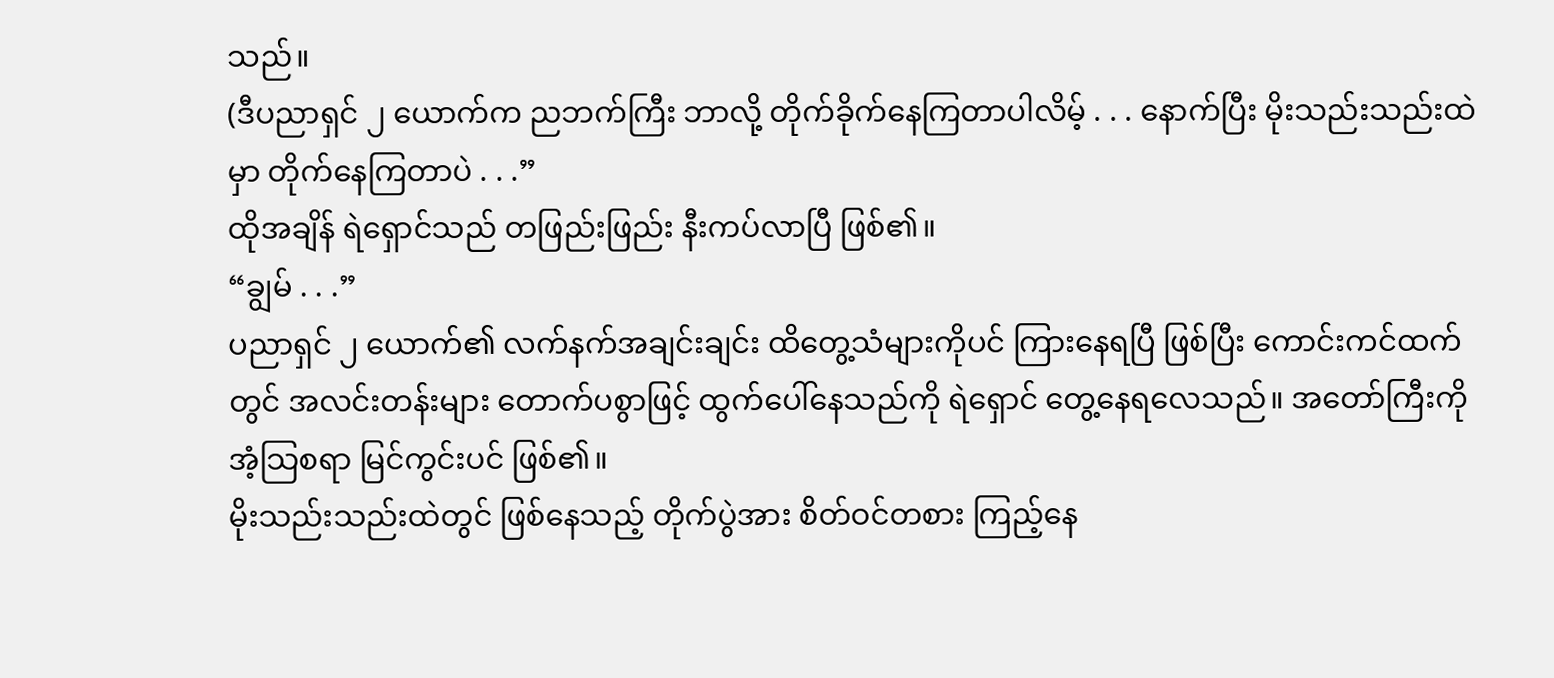သည်။
(ဒီပညာရှင် ၂ ယောက်က ညဘက်ကြီး ဘာလို့ တိုက်ခိုက်နေကြတာပါလိမ့် . . . နောက်ပြီး မိုးသည်းသည်းထဲမှာ တိုက်နေကြတာပဲ . . .”
ထိုအချိန် ရဲရှောင်သည် တဖြည်းဖြည်း နီးကပ်လာပြီ ဖြစ်၏။
“ချွမ် . . .”
ပညာရှင် ၂ ယောက်၏ လက်နက်အချင်းချင်း ထိတွေ့သံများကိုပင် ကြားနေရပြီ ဖြစ်ပြီး ကောင်းကင်ထက်တွင် အလင်းတန်းများ တောက်ပစွာဖြင့် ထွက်ပေါ်နေသည်ကို ရဲရှောင် တွေ့နေရလေသည်။ အတော်ကြီးကို အံ့သြစရာ မြင်ကွင်းပင် ဖြစ်၏။
မိုးသည်းသည်းထဲတွင် ဖြစ်နေသည့် တိုက်ပွဲအား စိတ်ဝင်တစား ကြည့်နေ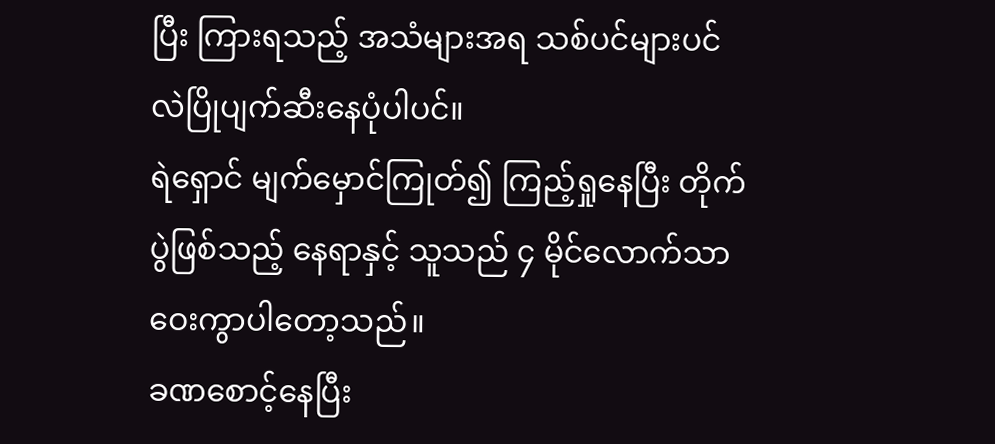ပြီး ကြားရသည့် အသံများအရ သစ်ပင်များပင် လဲပြိုပျက်ဆီးနေပုံပါပင်။
ရဲရှောင် မျက်မှောင်ကြုတ်၍ ကြည့်ရှုနေပြီး တိုက်ပွဲဖြစ်သည့် နေရာနှင့် သူသည် ၄ မိုင်လောက်သာ ဝေးကွာပါတော့သည်။
ခဏစောင့်နေပြီး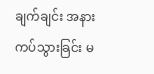ချက်ချင်း အနားကပ်သွားခြင်း မ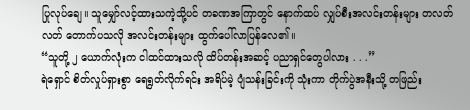ပြုလုပ်ချေ။ သူမျှော်လင့်ထားသကဲ့သို့ပင် တခဏအကြာတွင် နောက်ထပ် လျှပ်စီးအလင်းတန်းများ တလတ်လတ် တောက်ပသလို အလင်းတန်းများ ထွက်ပေါ်လာပြန်လေ၏။
“သူတို့ ၂ ယောက်လုံးက ငါထင်ထားသလို ထိပ်တန်းအဆင့် ပညာရှင်တွေပါလား . . .”
ရဲရှောင် စိတ်လှုပ်ရှားစွာ ရေရွတ်လိုက်ရင်း အရိပ်မဲ့ ပျံသန်းခြင်းကို သုံးကာ တိုက်ပွဲအနီးသို့ တဖြည်း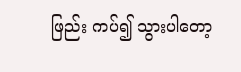ဖြည်း ကပ်၍ သွားပါတော့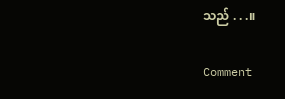သည် . . .။

Comment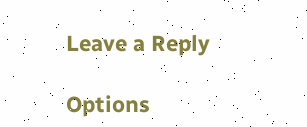Leave a Reply

Options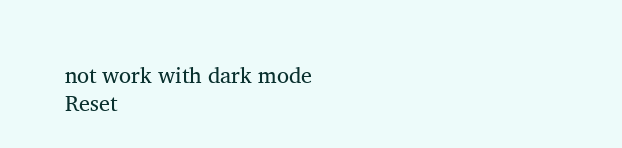not work with dark mode
Reset